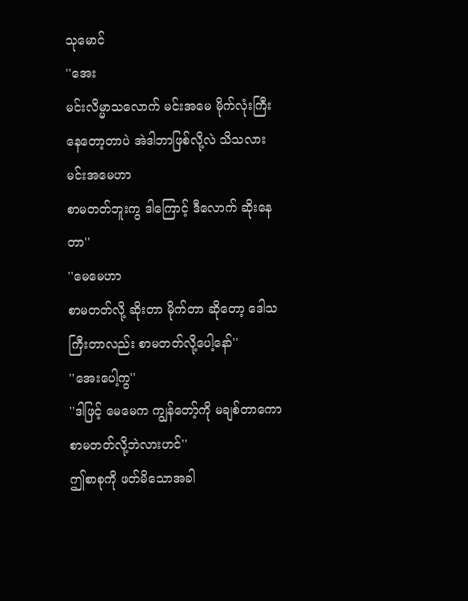သုမောင်
''အေး
မင်းလိမ္မာသလောက် မင်းအမေ မိုက်လုံးကြီးနေတော့တာပဲ အဲဒါဘာဖြစ်လို့လဲ သိသလား မင်းအမေဟာ
စာမတတ်ဘူးကွ ဒါကြောင့် ဒီလောက် ဆိုးနေတာ''
''မေမေဟာ
စာမတတ်လို့ ဆိုးတာ မိုက်တာ ဆိုတော့ ဒေါသကြီးတာလည်း စာမတတ်လို့ပေါ့နော်''
''အေးပေါ့ကွ''
''ဒါဖြင့် မေမေက ကျွန်တော့်ကို မချစ်တာကော စာမတတ်လို့ဘဲလားဟင်''
ဤစာစုကို ဖတ်မိသောအခါ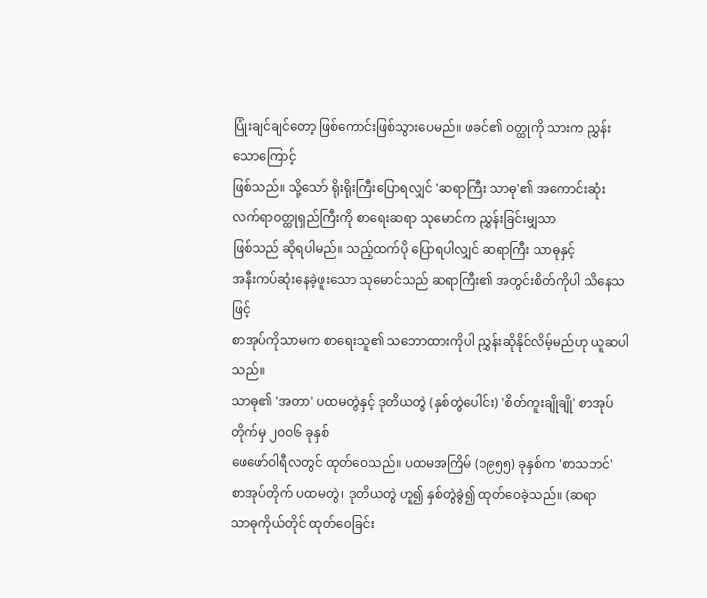ပြုံးချင်ချင်တော့ ဖြစ်ကောင်းဖြစ်သွားပေမည်။ ဖခင်၏ ဝတ္ထုကို သားက ညွှန်းသောကြောင့်
ဖြစ်သည်။ သို့သော် ရိုးရိုးကြီးပြောရလျှင် 'ဆရာကြီး သာဓု'၏ အကောင်းဆုံး လက်ရာဝတ္ထုရှည်ကြီးကို စာရေးဆရာ သုမောင်က ညွှန်းခြင်းမျှသာ
ဖြစ်သည် ဆိုရပါမည်။ သည့်ထက်ပို ပြောရပါလျှင် ဆရာကြီး သာဓုနှင့်
အနီးကပ်ဆုံးနေခဲ့ဖူးသော သုမောင်သည် ဆရာကြီး၏ အတွင်းစိတ်ကိုပါ သိနေသဖြင့်
စာအုပ်ကိုသာမက စာရေးသူ၏ သဘောထားကိုပါ ညွှန်းဆိုနိုင်လိမ့်မည်ဟု ယူဆပါသည်။
သာဓု၏ 'အတာ' ပထမတွဲနှင့် ဒုတိယတွဲ (နှစ်တွဲပေါင်း) 'စိတ်ကူးချိုချို' စာအုပ်တိုက်မှ ၂ဝဝ၆ ခုနှစ်
ဖေဖော်ဝါရီလတွင် ထုတ်ဝေသည်။ ပထမအကြိမ် (၁၉၅၅) ခုနှစ်က 'စာသဘင်'
စာအုပ်တိုက် ပထမတွဲ၊ ဒုတိယတွဲ ဟူ၍ နှစ်တွဲခွဲ၍ ထုတ်ဝေခဲ့သည်။ (ဆရာ
သာဓုကိုယ်တိုင် ထုတ်ဝေခြင်း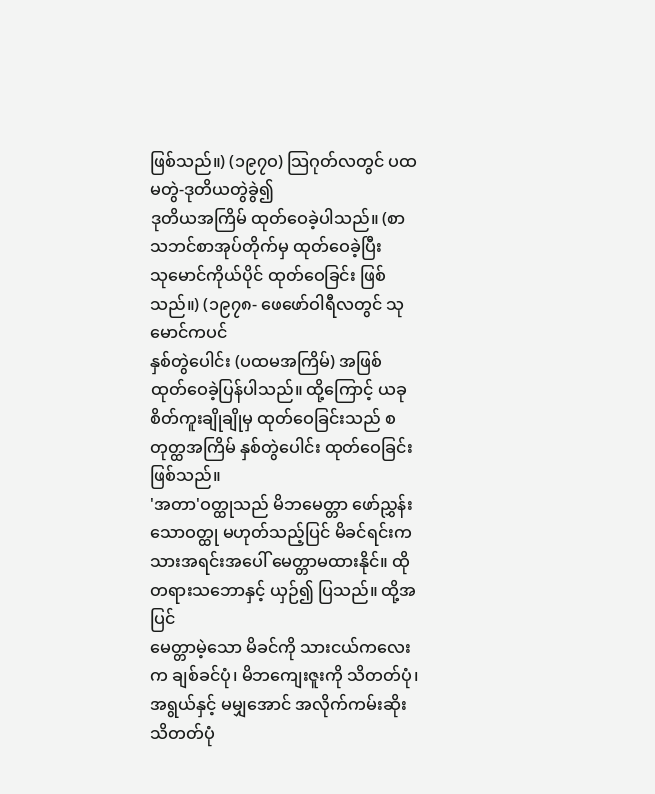ဖြစ်သည်။) (၁၉၇ဝ) သြဂုတ်လတွင် ပထမတွဲ-ဒုတိယတွဲခွဲ၍
ဒုတိယအကြိမ် ထုတ်ဝေခဲ့ပါသည်။ (စာသဘင်စာအုပ်တိုက်မှ ထုတ်ဝေခဲ့ပြီး
သုမောင်ကိုယ်ပိုင် ထုတ်ဝေခြင်း ဖြစ်သည်။) (၁၉၇၈- ဖေဖော်ဝါရီလတွင် သုမောင်ကပင်
နှစ်တွဲပေါင်း (ပထမအကြိမ်) အဖြစ် ထုတ်ဝေခဲ့ပြန်ပါသည်။ ထို့ကြောင့် ယခု
စိတ်ကူးချိုချိုမှ ထုတ်ဝေခြင်းသည် စတုတ္ထအကြိမ် နှစ်တွဲပေါင်း ထုတ်ဝေခြင်း
ဖြစ်သည်။
'အတာ'ဝတ္ထုသည် မိဘမေတ္တာ ဖော်ညွှန်းသောဝတ္ထု မဟုတ်သည့်ပြင် မိခင်ရင်းက
သားအရင်းအပေါ် မေတ္တာမထားနိုင်။ ထိုတရားသဘောနှင့် ယှဉ်၍ ပြသည်။ ထို့အပြင်
မေတ္တာမဲ့သော မိခင်ကို သားငယ်ကလေးက ချစ်ခင်ပုံ၊ မိဘကျေးဇူးကို သိတတ်ပုံ၊
အရွယ်နှင့် မမျှအောင် အလိုက်ကမ်းဆိုး သိတတ်ပုံ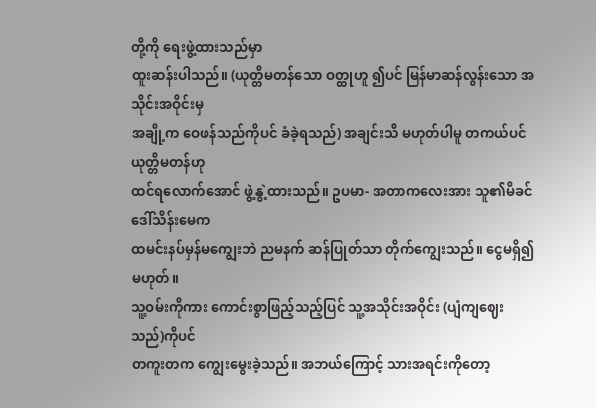တို့ကို ရေးဖွဲ့ထားသည်မှာ
ထူးဆန်းပါသည်။ (ယုတ္တိမတန်သော ဝတ္ထုဟူ ၍ပင် မြန်မာဆန်လွန်းသော အသိုင်းအဝိုင်းမှ
အချို့က ဝေဖန်သည်ကိုပင် ခံခဲ့ရသည်) အချင်းသိ မဟုတ်ပါမူ တကယ်ပင် ယုတ္တိမတန်ဟု
ထင်ရလောက်အောင် ဖွဲ့နွဲ့ထားသည်။ ဥပမာ- အတာကလေးအား သူ၏မိခင် ဒေါ်သိန်းမေက
ထမင်းနပ်မှန်မကျွေးဘဲ ညမနက် ဆန်ပြုတ်သာ တိုက်ကျွေးသည်။ ငွေမရှိ၍ မဟုတ်။
သူ့ဝမ်းကိုကား ကောင်းစွာဖြည့်သည့်ပြင် သူ့အသိုင်းအဝိုင်း (ပျံကျဈေးသည်)ကိုပင်
တကူးတက ကျွေးမွေးခဲ့သည်။ အဘယ်ကြောင့် သားအရင်းကိုတော့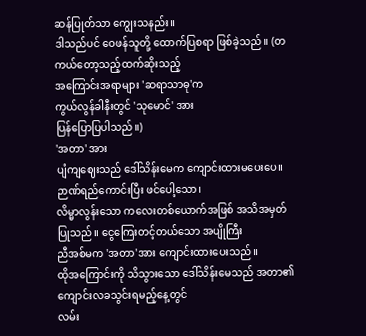ဆန်ပြုတ်သာ ကျွေးသနည်း။
ဒါသည်ပင် ဝေဖန်သူတို့ ထောက်ပြစရာ ဖြစ်ခဲ့သည်။ (တကယ်တော့သည့်ထက်ဆိုးသည့်
အကြောင်းအရာများ 'ဆရာသာဓု'က
ကွယ်လွန်ခါနီးတွင် 'သုမောင်' အား
ပြန်ပြောပြပါသည်။)
'အတာ' အား
ပျံကျဈေးသည် ဒေါ်သိန်းမေက ကျောင်းထားမပေးပေ။ ဉာဏ်ရည်ကောင်းပြီး ဖင်ပေါ့သော၊
လိမ္မာလွန်းသော ကလေးတစ်ယောက်အဖြစ် အသိအမှတ်ပြုသည်။ ငွေကြေးတင့်တယ်သော အပျိုကြီး
ညီအစ်မက 'အတာ'အား ကျောင်းထားပေးသည်။
ထိုအကြောင်းကို သိသွားသော ဒေါ်သိန်းမေသည် အတာ၏ ကျောင်းလခသွင်းရမည့်နေ့တွင်
လမ်း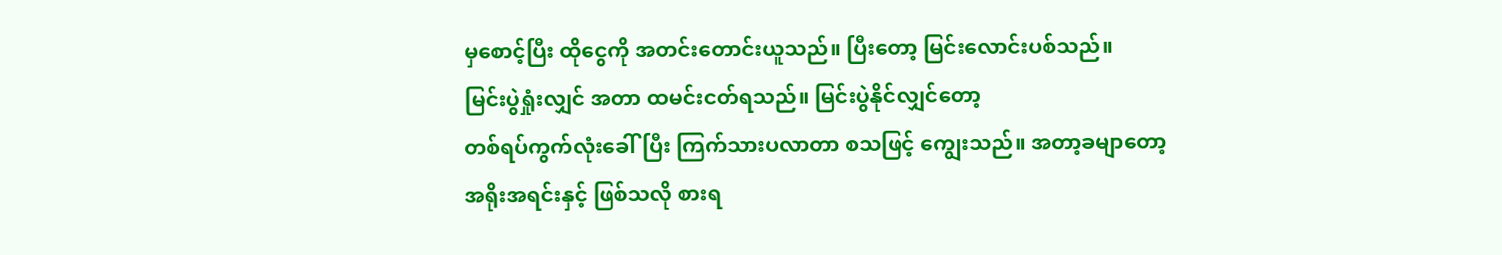မှစောင့်ပြီး ထိုငွေကို အတင်းတောင်းယူသည်။ ပြီးတော့ မြင်းလောင်းပစ်သည်။
မြင်းပွဲရှုံးလျှင် အတာ ထမင်းငတ်ရသည်။ မြင်းပွဲနိုင်လျှင်တော့
တစ်ရပ်ကွက်လုံးခေါ်ပြီး ကြက်သားပလာတာ စသဖြင့် ကျွေးသည်။ အတာ့ခမျာတော့
အရိုးအရင်းနှင့် ဖြစ်သလို စားရ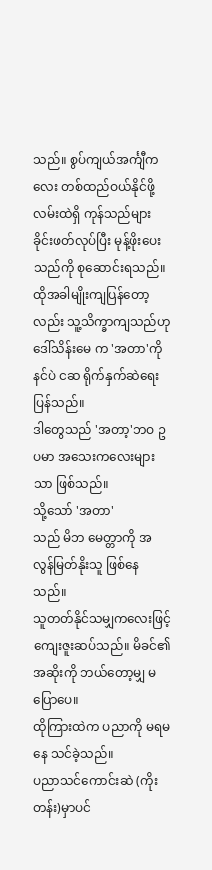သည်။ စွပ်ကျယ်အင်္ကျီကလေး တစ်ထည်ဝယ်နိုင်ဖို့
လမ်းထဲရှိ ကုန်သည်များ ခိုင်းဖတ်လုပ်ပြီး မုန့်ဖိုးပေးသည်ကို စုဆောင်းရသည်။
ထိုအခါမျိုးကျပြန်တော့လည်း သူ့သိက္ခာကျသည်ဟု ဒေါ်သိန်းမေ က 'အတာ'ကို နင်ပဲ ငဆ ရိုက်နှက်ဆဲရေးပြန်သည်။
ဒါတွေသည် 'အတာ့'ဘဝ ဥပမာ အသေးကလေးများသာ ဖြစ်သည်။
သို့သော် 'အတာ'
သည် မိဘ မေတ္တာကို အလွန်မြတ်နိုးသူ ဖြစ်နေသည်။
သူတတ်နိုင်သမျှကလေးဖြင့် ကျေးဇူးဆပ်သည်။ မိခင်၏ အဆိုးကို ဘယ်တော့မျှ မပြောပေ။
ထိုကြားထဲက ပညာကို မရမနေ သင်ခဲ့သည်။
ပညာသင်ကောင်းဆဲ (ကိုးတန်း)မှာပင်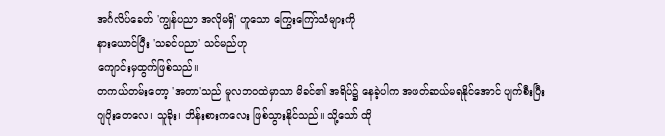အင်္ဂလိပ်ခေတ် 'ကျွန်ပညာ အလိုမရှိ' ဟူသော ကြွေးကြော်သံများကို
နားယောင်ပြီး 'သခင်ပညာ' သင်မည်ဟု
ကျောင်းမှထွက်ဖြစ်သည်။
တကယ်တမ်းတော့ 'အတာ'သည် မူလဘဝထဲမှာသာ မိခင်၏ အရိပ်၌ နေခဲ့ပါက အဖတ်ဆယ်မရနိုင်အောင် ပျက်စီးပြီး
ဂျပိုးတေလေ၊ သူခိုး၊ ဘိန်းစားကလေး ဖြစ်သွားနိုင်သည်။ သို့သော် ထို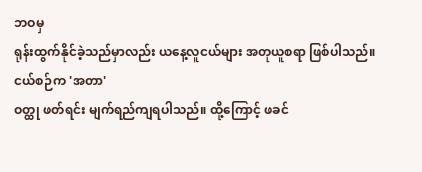ဘဝမှ
ရုန်းထွက်နိုင်ခဲ့သည်မှာလည်း ယနေ့လူငယ်များ အတုယူစရာ ဖြစ်ပါသည်။
ငယ်စဉ်က 'အတာ'
ဝတ္ထု ဖတ်ရင်း မျက်ရည်ကျရပါသည်။ ထို့ကြောင့် ဖခင်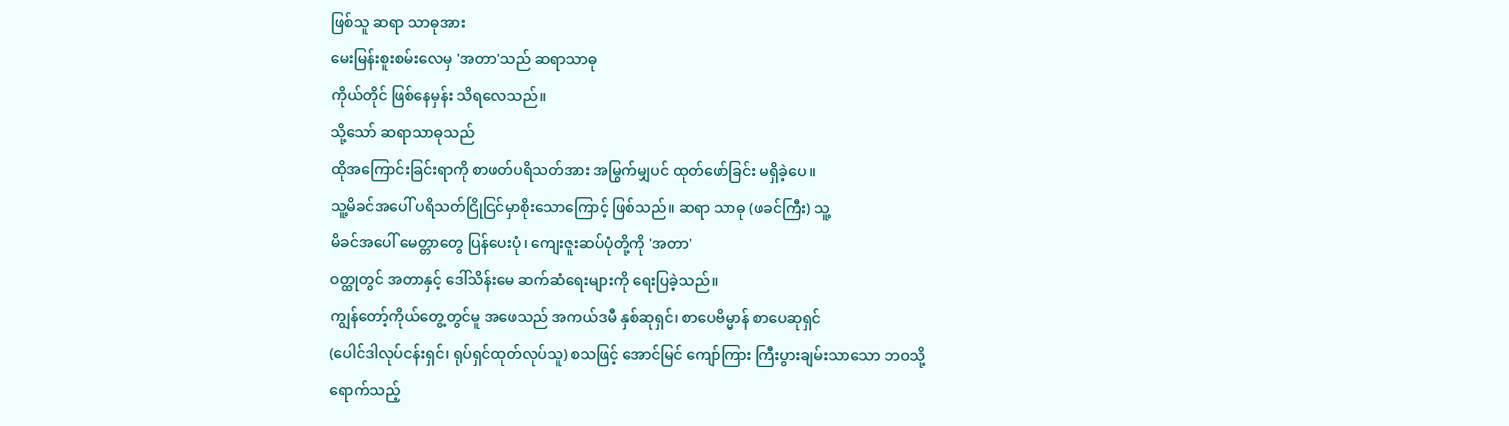ဖြစ်သူ ဆရာ သာဓုအား
မေးမြန်းစူးစမ်းလေမှ 'အတာ'သည် ဆရာသာဓု
ကိုယ်တိုင် ဖြစ်နေမှန်း သိရလေသည်။
သို့သော် ဆရာသာဓုသည်
ထိုအကြောင်းခြင်းရာကို စာဖတ်ပရိသတ်အား အမြွက်မျှပင် ထုတ်ဖော်ခြင်း မရှိခဲ့ပေ။
သူ့မိခင်အပေါ် ပရိသတ်ငြိုငြင်မှာစိုးသောကြောင့် ဖြစ်သည်။ ဆရာ သာဓု (ဖခင်ကြီး) သူ့
မိခင်အပေါ် မေတ္တာတွေ ပြန်ပေးပုံ၊ ကျေးဇူးဆပ်ပုံတို့ကို 'အတာ'
ဝတ္ထုတွင် အတာနှင့် ဒေါ်သိန်းမေ ဆက်ဆံရေးများကို ရေးပြခဲ့သည်။
ကျွန်တော့်ကိုယ်တွေ့တွင်မူ အဖေသည် အကယ်ဒမီ နှစ်ဆုရှင်၊ စာပေဗိမ္မာန် စာပေဆုရှင်
(ပေါင်ဒါလုပ်ငန်းရှင်၊ ရုပ်ရှင်ထုတ်လုပ်သူ) စသဖြင့် အောင်မြင် ကျော်ကြား ကြီးပွားချမ်းသာသော ဘဝသို့
ရောက်သည့်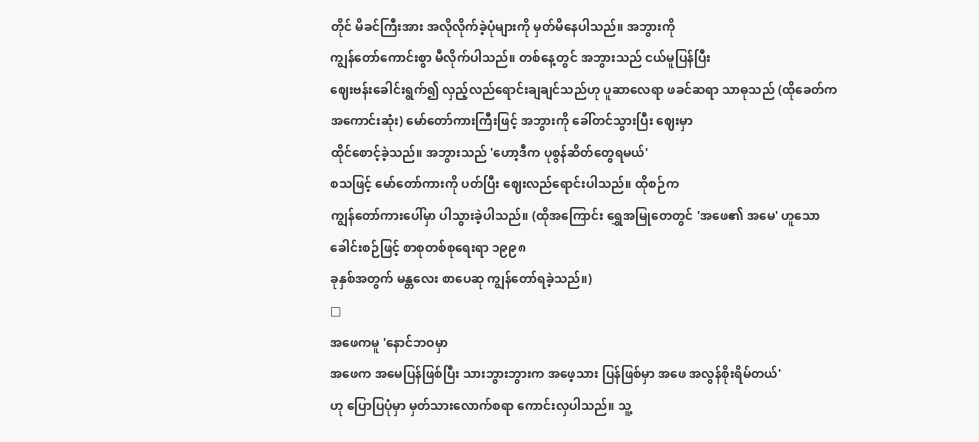တိုင် မိခင်ကြီးအား အလိုလိုက်ခဲ့ပုံများကို မှတ်မိနေပါသည်။ အဘွားကို
ကျွန်တော်ကောင်းစွာ မီလိုက်ပါသည်။ တစ်နေ့တွင် အဘွားသည် ငယ်မူပြန်ပြီး
ဈေးဗန်းခေါင်းရွက်၍ လှည့်လည်ရောင်းချချင်သည်ဟု ပူဆာလေရာ ဖခင်ဆရာ သာဓုသည် (ထိုခေတ်က
အကောင်းဆုံး) မော်တော်ကားကြီးဖြင့် အဘွားကို ခေါ်တင်သွားပြီး ဈေးမှာ
ထိုင်စောင့်ခဲ့သည်။ အဘွားသည် 'ဟော့ဒီက ပုစွန်ဆိတ်တွေရမယ်'
စသဖြင့် မော်တော်ကားကို ပတ်ပြီး ဈေးလည်ရောင်းပါသည်။ ထိုစဉ်က
ကျွန်တော်ကားပေါ်မှာ ပါသွားခဲ့ပါသည်။ (ထိုအကြောင်း ရွှေအမြုတေတွင် 'အဖေ၏ အမေ' ဟူသော ခေါင်းစဉ်ဖြင့် စာစုတစ်စုရေးရာ ၁၉၉၈
ခုနှစ်အတွက် မန္တလေး စာပေဆု ကျွန်တော်ရခဲ့သည်။)
□
အဖေကမူ 'နောင်ဘဝမှာ
အဖေက အမေပြန်ဖြစ်ပြီး သားဘွားဘွားက အဖေ့သား ပြန်ဖြစ်မှာ အဖေ အလွန်စိုးရိမ်တယ်'
ဟု ပြောပြပုံမှာ မှတ်သားလောက်စရာ ကောင်းလှပါသည်။ သူ့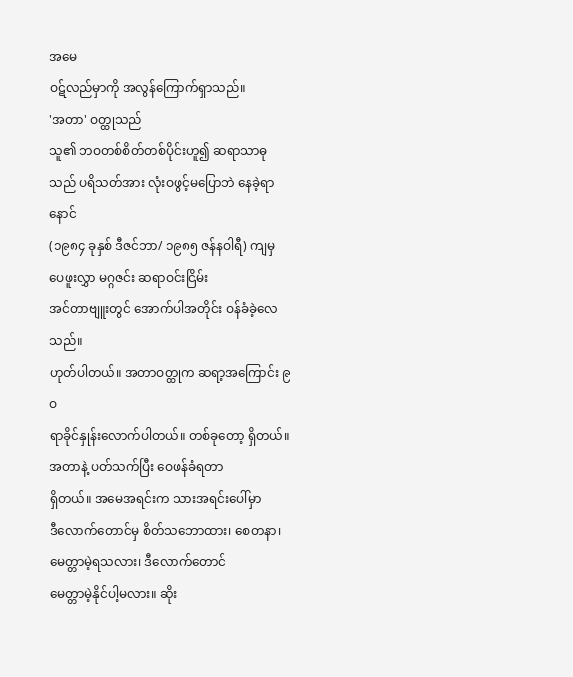အမေ
ဝဋ်လည်မှာကို အလွန်ကြောက်ရှာသည်။
'အတာ' ဝတ္ထုသည်
သူ၏ ဘဝတစ်စိတ်တစ်ပိုင်းဟူ၍ ဆရာသာဓုသည် ပရိသတ်အား လုံးဝဖွင့်မပြောဘဲ နေခဲ့ရာ နောင်
(၁၉၈၄ ခုနှစ် ဒီဇင်ဘာ/ ၁၉၈၅ ဇန်နဝါရီ) ကျမှ ပေဖူးလွှာ မဂ္ဂဇင်း ဆရာဝင်းငြိမ်း
အင်တာဗျူးတွင် အောက်ပါအတိုင်း ဝန်ခံခဲ့လေသည်။
ဟုတ်ပါတယ်။ အတာဝတ္ထုက ဆရာ့အကြောင်း ၉ဝ
ရာခိုင်နှုန်းလောက်ပါတယ်။ တစ်ခုတော့ ရှိတယ်။ အတာနဲ့ ပတ်သက်ပြီး ဝေဖန်ခံရတာ
ရှိတယ်။ အမေအရင်းက သားအရင်းပေါ်မှာ
ဒီလောက်တောင်မှ စိတ်သဘောထား၊ စေတနာ၊ မေတ္တာမဲ့ရသလား၊ ဒီလောက်တောင်
မေတ္တာမဲ့နိုင်ပါ့မလား။ ဆိုး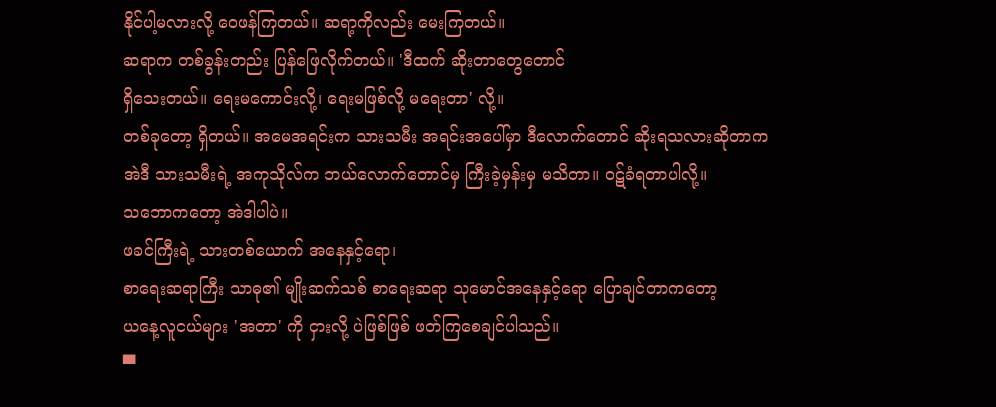နိုင်ပါ့မလားလို့ ဝေဖန်ကြတယ်။ ဆရာ့ကိုလည်း မေးကြတယ်။
ဆရာက တစ်ခွန်းတည်း ပြန်ဖြေလိုက်တယ်။ 'ဒီထက် ဆိုးတာတွေတောင်
ရှိသေးတယ်။ ရေးမကောင်းလို့၊ ရေးမဖြစ်လို့ မရေးတာ' လို့။
တစ်ခုတော့ ရှိတယ်။ အမေအရင်းက သားသမီး အရင်းအပေါ်မှာ ဒီလောက်တောင် ဆိုးရသလားဆိုတာက
အဲဒီ သားသမီးရဲ့ အကုသိုလ်က ဘယ်လောက်တောင်မှ ကြီးခဲ့မှန်းမှ မသိတာ။ ဝဋ်ခံရတာပါလို့။
သဘောကတော့ အဲဒါပါပဲ။
ဖခင်ကြီးရဲ့ သားတစ်ယောက် အနေနှင့်ရော၊
စာရေးဆရာကြီး သာဓု၏ မျိုးဆက်သစ် စာရေးဆရာ သုမောင်အနေနှင့်ရော ပြောချင်တာကတော့
ယနေ့လူငယ်များ 'အတာ' ကို ငှားလို့ ပဲဖြစ်ဖြစ် ဖတ်ကြစေချင်ပါသည်။
▀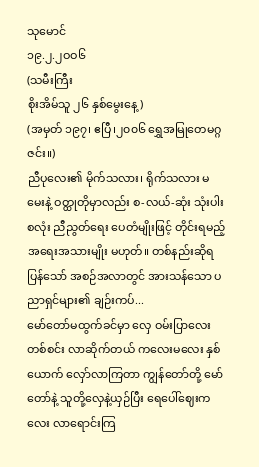သုမောင်
၁၉.၂.၂ဝဝ၆
(သမီးကြီး
စိုးအိမ်သူ ၂၆ နှစ်မွေးနေ့)
(အမှတ် ၁၉၇၊ ဧပြီ၊၂၀၀၆ ရွှေအမြုတေမဂ္ဂဇင်း။)
ညီပုလေး၏ မိုက်သလား၊ ရိုက်သလား မမေးနဲ့ ဝတ္ထုတိုမှာလည်း စ-လယ်-ဆုံး သုံးပါး စလုံး ညီညွတ်ရေး ပေတံမျိုးဖြင့် တိုင်းရမည့် အရေးအသားမျိုး မဟုတ်။ တစ်နည်းဆိုရပြန်သော် အစဉ်အလာတွင် အားသန်သော ပညာရှင်များ၏ ချဉ်းကပ်...
မော်တော်မထွက်ခင်မှာ လှေ ဝမ်းပြာလေး တစ်စင်း လာဆိုက်တယ် ကလေးမလေး နှစ်ယောက် လှော်လာကြတာ ကျွန်တော်တို့ မော်တော်နဲ့ သူတို့လှေနဲ့ယှဉ်ပြီး ရေပေါ်ဈေးကလေး လာရောင်းကြ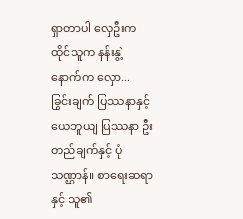ရှာတာပါ လှေဦးက ထိုင်သူက နန်းနွဲ့ နောက်က လှော...
ခြွင်းချက် ပြဿနာနှင့် ယေဘူယျ ပြဿနာ ဦးတည်ချက်နှင့် ပုံသဏ္ဌာန်။ စာရေးဆရာနှင့် သူ၏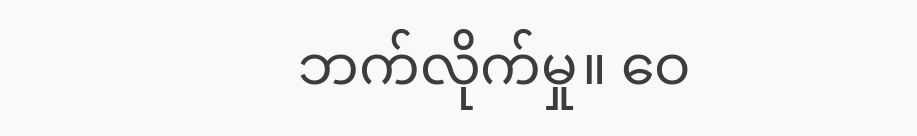ဘက်လိုက်မှု။ ဝေ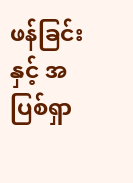ဖန်ခြင်းနှင့် အပြစ်ရှာ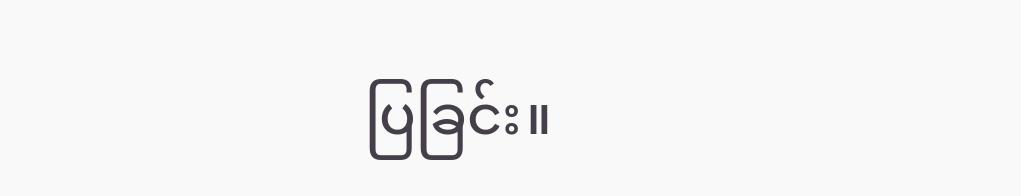ပြခြင်း။